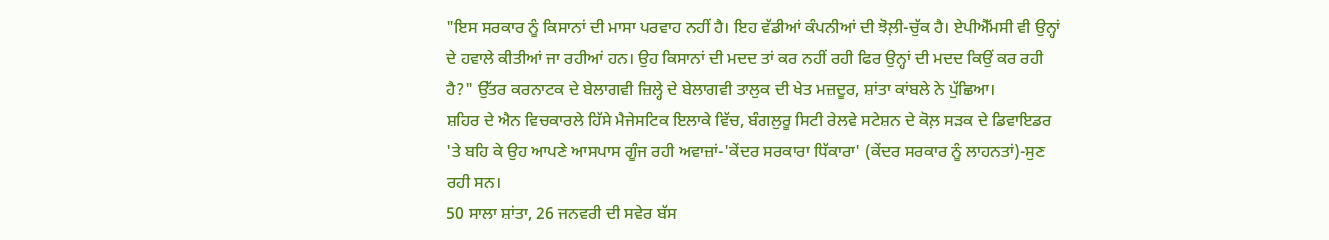"ਇਸ ਸਰਕਾਰ ਨੂੰ ਕਿਸਾਨਾਂ ਦੀ ਮਾਸਾ ਪਰਵਾਹ ਨਹੀਂ ਹੈ। ਇਹ ਵੱਡੀਆਂ ਕੰਪਨੀਆਂ ਦੀ ਝੋਲ਼ੀ-ਚੁੱਕ ਹੈ। ਏਪੀਐੱਮਸੀ ਵੀ ਉਨ੍ਹਾਂ ਦੇ ਹਵਾਲੇ ਕੀਤੀਆਂ ਜਾ ਰਹੀਆਂ ਹਨ। ਉਹ ਕਿਸਾਨਾਂ ਦੀ ਮਦਦ ਤਾਂ ਕਰ ਨਹੀਂ ਰਹੀ ਫਿਰ ਉਨ੍ਹਾਂ ਦੀ ਮਦਦ ਕਿਉਂ ਕਰ ਰਹੀ ਹੈ?" ਉੱਤਰ ਕਰਨਾਟਕ ਦੇ ਬੇਲਾਗਵੀ ਜ਼ਿਲ੍ਹੇ ਦੇ ਬੇਲਾਗਵੀ ਤਾਲੁਕ ਦੀ ਖੇਤ ਮਜ਼ਦੂਰ, ਸ਼ਾਂਤਾ ਕਾਂਬਲੇ ਨੇ ਪੁੱਛਿਆ।
ਸ਼ਹਿਰ ਦੇ ਐਨ ਵਿਚਕਾਰਲੇ ਹਿੱਸੇ ਮੈਜੇਸਟਿਕ ਇਲਾਕੇ ਵਿੱਚ, ਬੰਗਲੁਰੂ ਸਿਟੀ ਰੇਲਵੇ ਸਟੇਸ਼ਨ ਦੇ ਕੋਲ਼ ਸੜਕ ਦੇ ਡਿਵਾਇਡਰ 'ਤੇ ਬਹਿ ਕੇ ਉਹ ਆਪਣੇ ਆਸਪਾਸ ਗੂੰਜ ਰਹੀ ਅਵਾਜ਼ਾਂ-'ਕੇਂਦਰ ਸਰਕਾਰਾ ਧਿੱਕਾਰਾ' (ਕੇਂਦਰ ਸਰਕਾਰ ਨੂੰ ਲਾਹਨਤਾਂ)-ਸੁਣ ਰਹੀ ਸਨ।
50 ਸਾਲਾ ਸ਼ਾਂਤਾ, 26 ਜਨਵਰੀ ਦੀ ਸਵੇਰ ਬੱਸ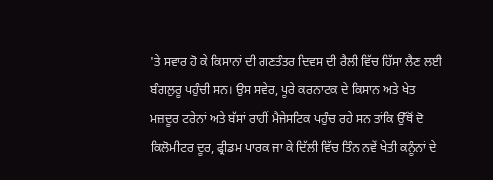'ਤੇ ਸਵਾਰ ਹੋ ਕੇ ਕਿਸਾਨਾਂ ਦੀ ਗਣਤੰਤਰ ਦਿਵਸ ਦੀ ਰੈਲੀ ਵਿੱਚ ਹਿੱਸਾ ਲੈਣ ਲਈ ਬੰਗਲੁਰੂ ਪਹੁੰਚੀ ਸਨ। ਉਸ ਸਵੇਰ, ਪੂਰੇ ਕਰਨਾਟਕ ਦੇ ਕਿਸਾਨ ਅਤੇ ਖੇਤ ਮਜ਼ਦੂਰ ਟਰੇਨਾਂ ਅਤੇ ਬੱਸਾਂ ਰਾਹੀਂ ਮੈਜੇਸਟਿਕ ਪਹੁੰਚ ਰਹੇ ਸਨ ਤਾਂਕਿ ਉੱਥੋਂ ਦੋ ਕਿਲੋਮੀਟਰ ਦੂਰ, ਫ੍ਰੀਡਮ ਪਾਰਕ ਜਾ ਕੇ ਦਿੱਲੀ ਵਿੱਚ ਤਿੰਨ ਨਵੇਂ ਖੇਤੀ ਕਨੂੰਨਾਂ ਦੇ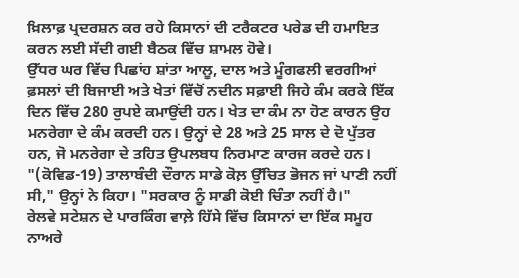ਖ਼ਿਲਾਫ਼ ਪ੍ਰਦਰਸ਼ਨ ਕਰ ਰਹੇ ਕਿਸਾਨਾਂ ਦੀ ਟਰੈਕਟਰ ਪਰੇਡ ਦੀ ਹਮਾਇਤ ਕਰਨ ਲਈ ਸੱਦੀ ਗਈ ਬੈਠਕ ਵਿੱਚ ਸ਼ਾਮਲ ਹੋਵੇ।
ਉੱਧਰ ਘਰ ਵਿੱਚ ਪਿਛਾਂਹ ਸ਼ਾਂਤਾ ਆਲੂ, ਦਾਲ ਅਤੇ ਮੂੰਗਫਲੀ ਵਰਗੀਆਂ ਫ਼ਸਲਾਂ ਦੀ ਬਿਜਾਈ ਅਤੇ ਖੇਤਾਂ ਵਿੱਚੋਂ ਨਦੀਨ ਸਫ਼ਾਈ ਜਿਹੇ ਕੰਮ ਕਰਕੇ ਇੱਕ ਦਿਨ ਵਿੱਚ 280 ਰੁਪਏ ਕਮਾਉਂਦੀ ਹਨ। ਖੇਤ ਦਾ ਕੰਮ ਨਾ ਹੋਣ ਕਾਰਨ ਉਹ ਮਨਰੇਗਾ ਦੇ ਕੰਮ ਕਰਦੀ ਹਨ। ਉਨ੍ਹਾਂ ਦੇ 28 ਅਤੇ 25 ਸਾਲ ਦੇ ਦੋ ਪੁੱਤਰ ਹਨ, ਜੋ ਮਨਰੇਗਾ ਦੇ ਤਹਿਤ ਉਪਲਬਧ ਨਿਰਮਾਣ ਕਾਰਜ ਕਰਦੇ ਹਨ।
"(ਕੋਵਿਡ-19) ਤਾਲਾਬੰਦੀ ਦੌਰਾਨ ਸਾਡੇ ਕੋਲ਼ ਉੱਚਿਤ ਭੋਜਨ ਜਾਂ ਪਾਣੀ ਨਹੀਂ ਸੀ," ਉਨ੍ਹਾਂ ਨੇ ਕਿਹਾ। "ਸਰਕਾਰ ਨੂੰ ਸਾਡੀ ਕੋਈ ਚਿੰਤਾ ਨਹੀਂ ਹੈ।"
ਰੇਲਵੇ ਸਟੇਸ਼ਨ ਦੇ ਪਾਰਕਿੰਗ ਵਾਲ਼ੇ ਹਿੱਸੇ ਵਿੱਚ ਕਿਸਾਨਾਂ ਦਾ ਇੱਕ ਸਮੂਹ ਨਾਅਰੇ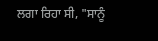ਲਗਾ ਰਿਹਾ ਸੀ, "ਸਾਨੂੰ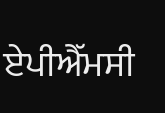ਏਪੀਐੱਮਸੀ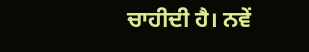ਚਾਹੀਦੀ ਹੈ। ਨਵੇਂ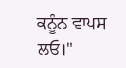ਕਨੂੰਨ ਵਾਪਸ ਲਓ।"